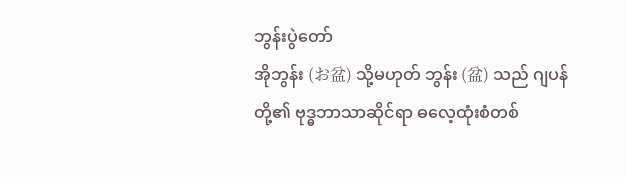ဘွန်းပွဲတော်
အိုဘွန်း (お盆) သို့မဟုတ် ဘွန်း (盆) သည် ဂျပန်တို့၏ ဗုဒ္ဓဘာသာဆိုင်ရာ ဓလေ့ထုံးစံတစ်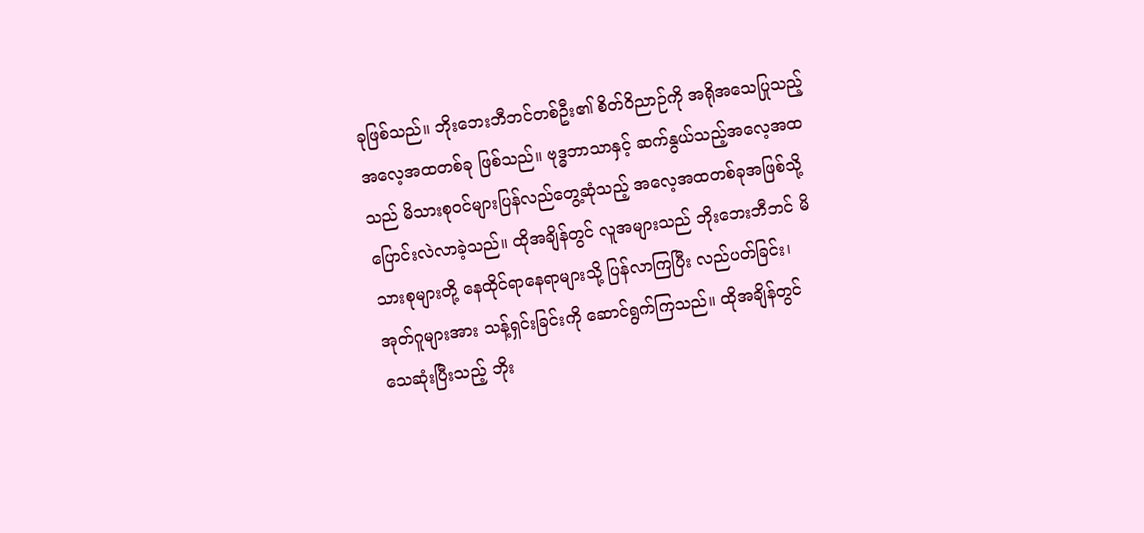ခုဖြစ်သည်။ ဘိုးဘေးဘီဘင်တစ်ဦး၏ စိတ်ဝိညာဉ်ကို အရိုအသေပြုသည့် အလေ့အထတစ်ခု ဖြစ်သည်။ ဗုဒ္ဓဘာသာနှင့် ဆက်နွယ်သည့်အလေ့အထသည် မိသားစုဝင်များပြန်လည်တွေ့ဆုံသည့် အလေ့အထတစ်ခုအဖြစ်သို့ ပြောင်းလဲလာခဲ့သည်။ ထိုအချိန်တွင် လူအများသည် ဘိုးဘေးဘီဘင် မိသားစုများတို့ နေထိုင်ရာနေရာများသို့ ပြန်လာကြပြီး လည်ပတ်ခြင်း၊ အုတ်ဂူများအား သန့်ရှင်းခြင်းကို ဆောင်ရွက်ကြသည်။ ထိုအချိန်တွင် သေဆုံးပြီးသည့် ဘိုး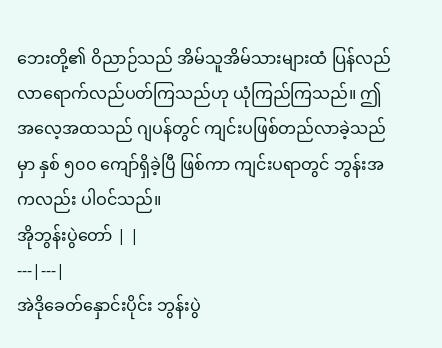ဘေးတို့၏ ဝိညာဉ်သည် အိမ်သူအိမ်သားများထံ ပြန်လည်လာရောက်လည်ပတ်ကြသည်ဟု ယုံကြည်ကြသည်။ ဤအလေ့အထသည် ဂျပန်တွင် ကျင်းပဖြစ်တည်လာခဲ့သည်မှာ နှစ် ၅၀၀ ကျော်ရှိခဲ့ပြီ ဖြစ်ကာ ကျင်းပရာတွင် ဘွန်းအကလည်း ပါဝင်သည်။
အိုဘွန်းပွဲတော် | |
---|---|
အဲဒိုခေတ်နှောင်းပိုင်း ဘွန်းပွဲ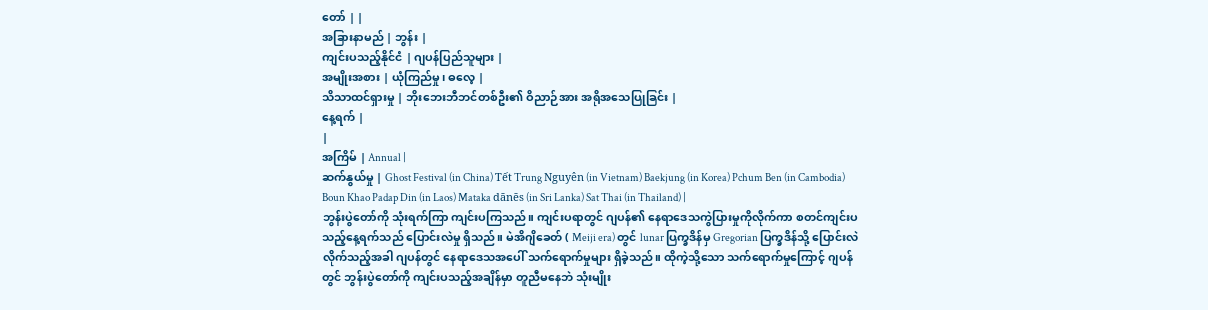တော် | |
အခြားနာမည် | ဘွန်း |
ကျင်းပသည့်နိုင်ငံ | ဂျပန်ပြည်သူများ |
အမျိုးအစား | ယုံကြည်မှု၊ ဓလေ့ |
သိသာထင်ရှားမှု | ဘိုးဘေးဘီဘင်တစ်ဦး၏ ဝိညာဉ်အား အရိုအသေပြုခြင်း |
နေ့ရက် |
|
အကြိမ် | Annual |
ဆက်နွယ်မှု | Ghost Festival (in China) Tết Trung Nguyên (in Vietnam) Baekjung (in Korea) Pchum Ben (in Cambodia) Boun Khao Padap Din (in Laos) Mataka dānēs (in Sri Lanka) Sat Thai (in Thailand) |
ဘွန်းပွဲတော်ကို သုံးရက်ကြာ ကျင်းပကြသည်။ ကျင်းပရာတွင် ဂျပန်၏ နေရာဒေသကွဲပြားမှုကိုလိုက်ကာ စတင်ကျင်းပသည့်နေ့ရက်သည် ပြောင်းလဲမှု ရှိသည်။ မဲအိဂျိခေတ် ( Meiji era) တွင် lunar ပြက္ခဒိန်မှ Gregorian ပြက္ခဒိန်သို့ ပြောင်းလဲလိုက်သည့်အခါ ဂျပန်တွင် နေရာဒေသအပေါ် သက်ရောက်မှုများ ရှိခဲ့သည်။ ထိုကဲ့သို့သော သက်ရောက်မှုကြောင့် ဂျပန်တွင် ဘွန်းပွဲတော်ကို ကျင်းပသည့်အချိန်မှာ တူညီမနေဘဲ သုံးမျိုး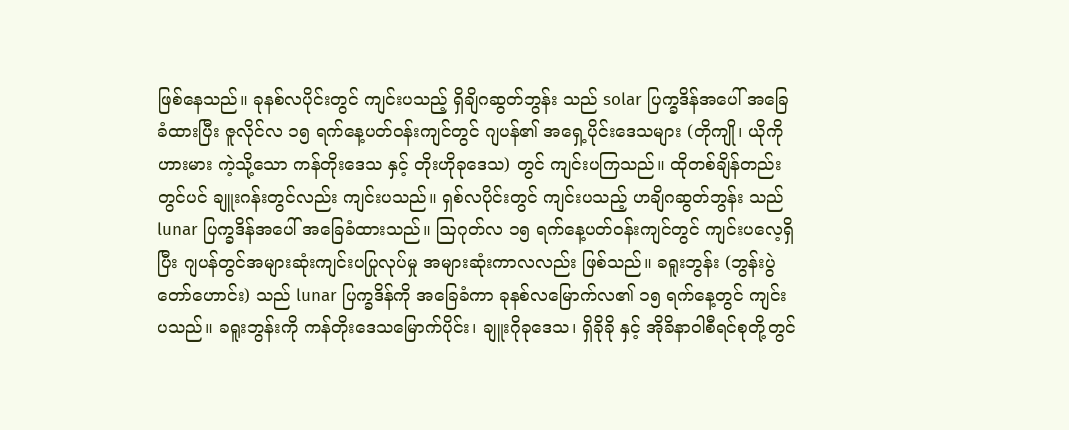ဖြစ်နေသည်။ ခုနစ်လပိုင်းတွင် ကျင်းပသည့် ရှိချိဂဆွတ်ဘွန်း သည် solar ပြက္ခဒိန်အပေါ် အခြေခံထားပြီး ဇူလိုင်လ ၁၅ ရက်နေ့ပတ်ဝန်းကျင်တွင် ဂျပန်၏ အရှေ့ပိုင်းဒေသများ (တိုကျို၊ ယိုကိုဟားမား ကဲ့သို့သော ကန်တိုးဒေသ နှင့် တိုးဟိုခုဒေသ) တွင် ကျင်းပကြသည်။ ထိုတစ်ချိန်တည်းတွင်ပင် ချူးဂန်းတွင်လည်း ကျင်းပသည်။ ရှစ်လပိုင်းတွင် ကျင်းပသည့် ဟချိဂဆွတ်ဘွန်း သည် lunar ပြက္ခဒိန်အပေါ် အခြေခံထားသည်။ ဩဂုတ်လ ၁၅ ရက်နေ့ပတ်ဝန်းကျင်တွင် ကျင်းပလေ့ရှိပြီး ဂျပန်တွင်အများဆုံးကျင်းပပြုလုပ်မှု အများဆုံးကာလလည်း ဖြစ်သည်။ ခရူးဘွန်း (ဘွန်းပွဲတော်ဟောင်း) သည် lunar ပြက္ခဒိန်ကို အခြေခံကာ ခုနစ်လမြောက်လ၏ ၁၅ ရက်နေ့တွင် ကျင်းပသည်။ ခရူးဘွန်းကို ကန်တိုးဒေသမြောက်ပိုင်း၊ ချူးဂိုခုဒေသ၊ ရှိခိုခို နှင့် အိုခိနာဝါစီရင်စုတို့တွင်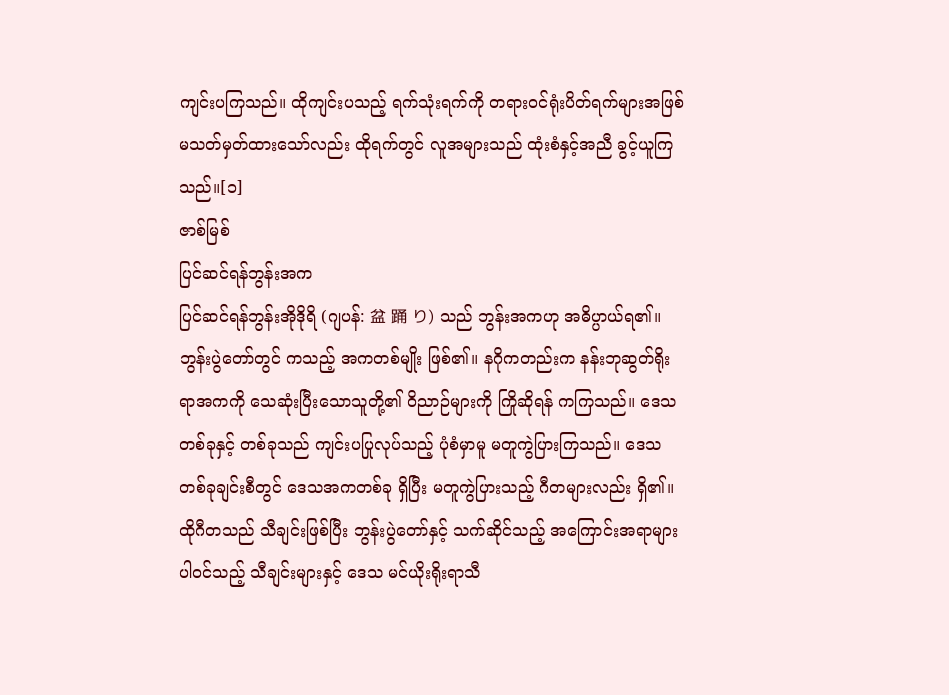ကျင်းပကြသည်။ ထိုကျင်းပသည့် ရက်သုံးရက်ကို တရားဝင်ရုံးပိတ်ရက်များအဖြစ် မသတ်မှတ်ထားသော်လည်း ထိုရက်တွင် လူအများသည် ထုံးစံနှင့်အညီ ခွင့်ယူကြသည်။[၁]
ဇာစ်မြစ်
ပြင်ဆင်ရန်ဘွန်းအက
ပြင်ဆင်ရန်ဘွန်းအိုဒိုရိ (ဂျပန်: 盆 踊 り) သည် ဘွန်းအကဟု အဓိပ္ပာယ်ရ၏။ ဘွန်းပွဲတော်တွင် ကသည့် အကတစ်မျိုး ဖြစ်၏။ နဂိုကတည်းက နန်းဘုဆွတ်ရိုးရာအကကို သေဆုံးပြီးသောသူတို့၏ ဝိညာဉ်များကို ကြိုဆိုရန် ကကြသည်။ ဒေသတစ်ခုနှင့် တစ်ခုသည် ကျင်းပပြုလုပ်သည့် ပုံစံမှာမူ မတူကွဲပြားကြသည်။ ဒေသတစ်ခုချင်းစီတွင် ဒေသအကတစ်ခု ရှိပြီး မတူကွဲပြားသည့် ဂီတများလည်း ရှိ၏။ ထိုဂီတသည် သီချင်းဖြစ်ပြီး ဘွန်းပွဲတော်နှင့် သက်ဆိုင်သည့် အကြောင်းအရာများ ပါဝင်သည့် သီချင်းများနှင့် ဒေသ မင်ယိုးရိုးရာသီ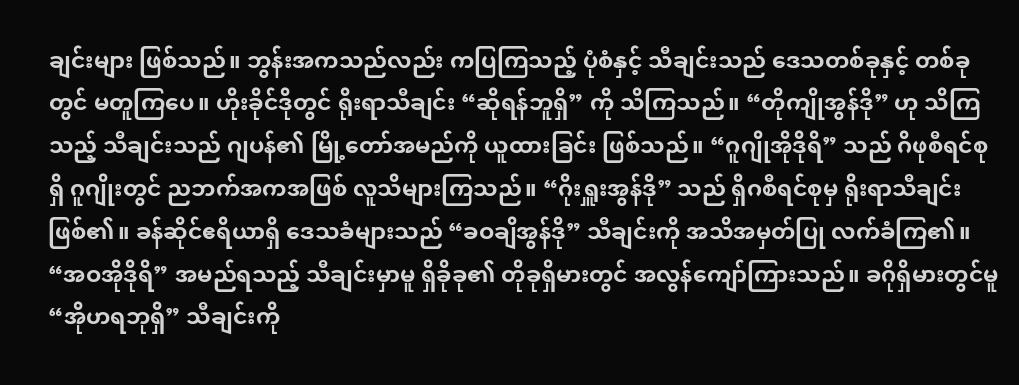ချင်းများ ဖြစ်သည်။ ဘွန်းအကသည်လည်း ကပြကြသည့် ပုံစံနှင့် သီချင်းသည် ဒေသတစ်ခုနှင့် တစ်ခုတွင် မတူကြပေ။ ဟိုးခိုင်ဒိုတွင် ရိုးရာသီချင်း “ဆိုရန်ဘူရှိ” ကို သိကြသည်။ “တိုကျိုအွန်ဒို” ဟု သိကြသည့် သီချင်းသည် ဂျပန်၏ မြို့တော်အမည်ကို ယူထားခြင်း ဖြစ်သည်။ “ဂူဂျိုအိုဒိုရိ” သည် ဂိဖုစီရင်စုရှိ ဂူဂျိုးတွင် ညဘက်အကအဖြစ် လူသိများကြသည်။ “ဂိုးရှူးအွန်ဒို” သည် ရှိဂစီရင်စုမှ ရိုးရာသီချင်း ဖြစ်၏။ ခန်ဆိုင်ဧရိယာရှိ ဒေသခံများသည် “ခဝချိအွန်ဒို” သီချင်းကို အသိအမှတ်ပြု လက်ခံကြ၏။ “အဝအိုဒိုရိ” အမည်ရသည့် သီချင်းမှာမူ ရှိခိုခု၏ တိုခုရှိမားတွင် အလွန်ကျော်ကြားသည်။ ခဂိုရှိမားတွင်မူ “အိုဟရဘုရှိ” သီချင်းကို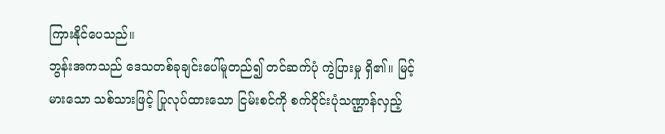ကြားနိုင်ပေသည်။
ဘွန်းအကသည် ဒေသတစ်ခုချင်းပေါ်မူတည်၍ တင်ဆက်ပုံ ကွဲပြားမှု ရှိ၏။ မြင့်မားသော သစ်သားဖြင့် ပြုလုပ်ထားသော ငြမ်းစင်ကို စက်ဝိုင်းပုံသဏ္ဌာန်လှည့်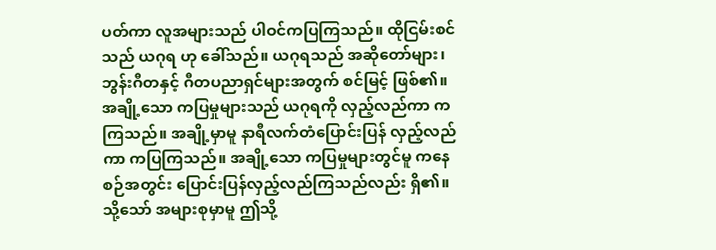ပတ်ကာ လူအများသည် ပါဝင်ကပြကြသည်။ ထိုငြမ်းစင်သည် ယဂုရ ဟု ခေါ်သည်။ ယဂုရသည် အဆိုတော်များ၊ ဘွန်းဂီတနှင့် ဂီတပညာရှင်များအတွက် စင်မြင့် ဖြစ်၏။ အချို့သော ကပြမှုများသည် ယဂုရကို လှည့်လည်ကာ ကကြသည်။ အချို့မှာမူ နာရီလက်တံပြောင်းပြန် လှည့်လည်ကာ ကပြကြသည်။ အချို့သော ကပြမှုများတွင်မူ ကနေစဉ်အတွင်း ပြောင်းပြန်လှည့်လည်ကြသည်လည်း ရှိ၏။ သို့သော် အများစုမှာမူ ဤသို့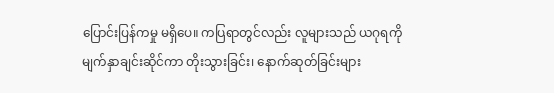ပြောင်းပြန်ကမှု မရှိပေ။ ကပြရာတွင်လည်း လူများသည် ယဂုရကို မျက်နှာချင်းဆိုင်ကာ တိုးသွားခြင်း၊ နောက်ဆုတ်ခြင်းများ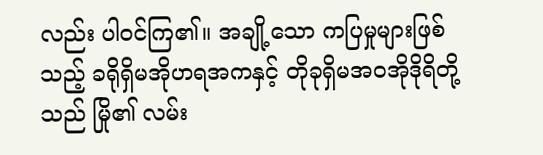လည်း ပါဝင်ကြ၏။ အချို့သော ကပြမှုများဖြစ်သည့် ခရိုရှိမအိုဟရအကနှင့် တိုခုရှိမအဝအိုဒိုရိတို့သည် မြို၏ လမ်း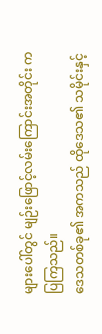များပေါ်တွင် မျဉ်းဖြောင့်လမ်းကြောင်းအတိုင်း ကပြကြသည်။
ဒေသတစ်ခု၏ အကသည် ထိုဒေသ၏ သမိုင်းနှင့်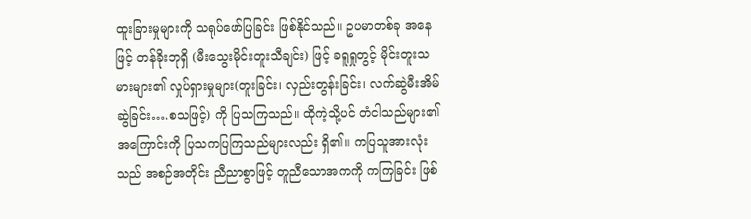ထူးခြားမှုများကို သရုပ်ဖော်ပြခြင်း ဖြစ်နိုင်သည်။ ဥပမာတစ်ခု အနေဖြင့် တန်ခိုးဘုရှိ (မီးသွေးမိုင်းတူးသီချင်း) ဖြင့် ခရူရှုတွင့် မိုင်းတူးသမားများ၏ လှုပ်ရှားမှုများ(တူးခြင်း၊ လှည်းတွန်းခြင်း၊ လက်ဆွဲမီးအိမ် ဆွဲခြင်း….စသဖြင့်) ကို ပြသကြသည်။ ထိုကဲ့သို့ပင် တံငါသည်များ၏ အကြောင်းကို ပြသကပြကြသည်များလည်း ရှိ၏။ ကပြသူအားလုံးသည် အစဉ်အတိုင်း ညီညာစွာဖြင့် တူညီသောအကကို ကကြခြင်း ဖြစ်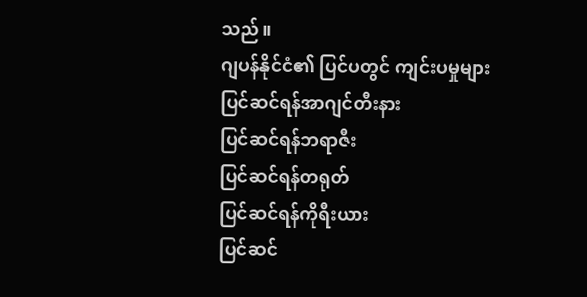သည်။
ဂျပန်နိုင်ငံ၏ ပြင်ပတွင် ကျင်းပမှုများ
ပြင်ဆင်ရန်အာဂျင်တီးနား
ပြင်ဆင်ရန်ဘရာဇီး
ပြင်ဆင်ရန်တရုတ်
ပြင်ဆင်ရန်ကိုရီးယား
ပြင်ဆင်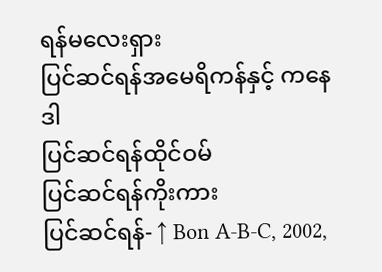ရန်မလေးရှား
ပြင်ဆင်ရန်အမေရိကန်နှင့် ကနေဒါ
ပြင်ဆင်ရန်ထိုင်ဝမ်
ပြင်ဆင်ရန်ကိုးကား
ပြင်ဆင်ရန်- ↑ Bon A-B-C, 2002,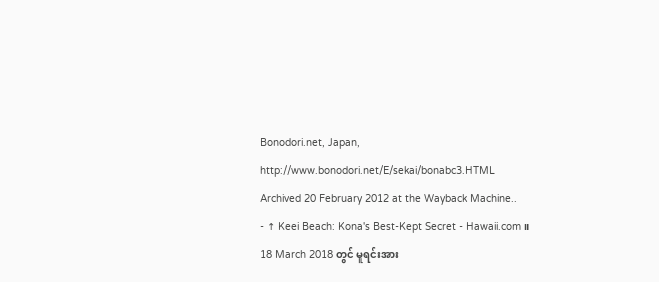Bonodori.net, Japan, http://www.bonodori.net/E/sekai/bonabc3.HTML Archived 20 February 2012 at the Wayback Machine..
- ↑ Keei Beach: Kona's Best-Kept Secret - Hawaii.com။ 18 March 2018 တွင် မူရင်းအား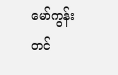မော်ကွန်းတင်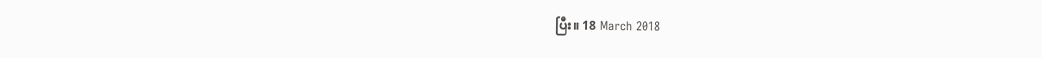ပြီး။ 18 March 2018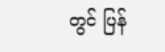တွင် ပြန်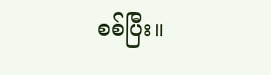စစ်ပြီး။